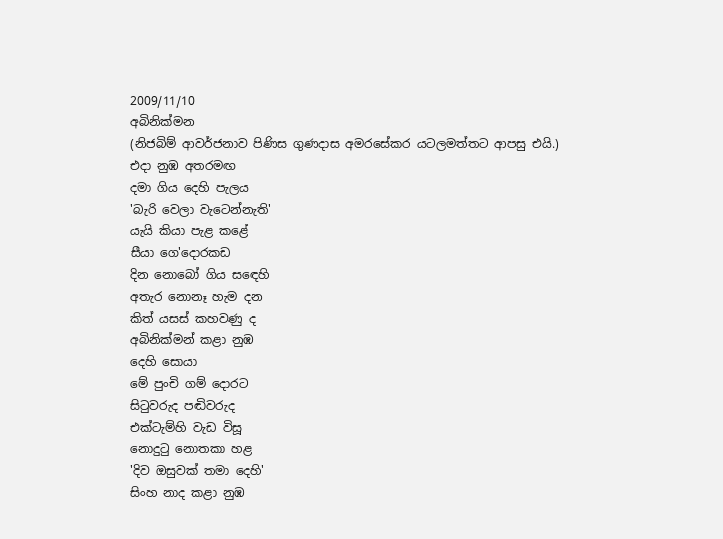2009/11/10
අබිනික්මන
(නිජබිම් ආවර්ජනාව පිණිස ගුණදාස අමරසේකර යටලමත්තට ආපසු එයි.)
එදා නුඹ අතරමඟ
දමා ගිය දෙහි පැලය
'බැරි වෙලා වැටෙන්නැති'
යැයි කියා පැළ කළේ
සීයා ගෙ'දොරකඩ
දින නොබෝ ගිය සඳෙහි
අතැර නොනෑ හැම දන
කිත් යසස් කහවණු ද
අබිනික්මන් කළා නුඹ
දෙහි සොයා
මේ පුංචි ගම් දොරට
සිටුවරුද පඬිවරුද
එක්ටැම්හි වැඩ විසූ
නොදුටු නොතකා හළ
'දිව ඔසුවක් තමා දෙහි'
සිංහ නාද කළා නුඹ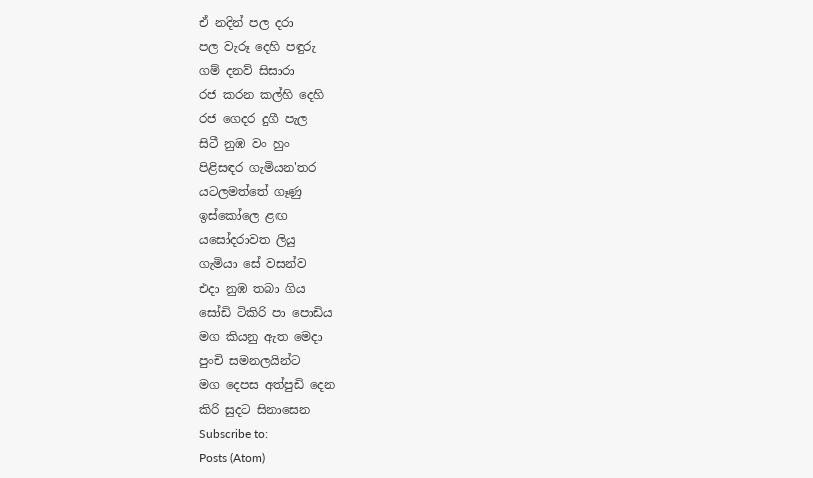ඒ නදින් පල දරා
පල වැරූ දෙහි පඳුරු
ගම් දනව් සිසාරා
රජ කරන කල්හි දෙහි
රජ ගෙදර දුගී පැල
සිටී නුඹ වං හුං
පිළිසඳර ගැමියන'තර
යටලමත්තේ ගෑණු
ඉස්කෝලෙ ළඟ
යසෝදරාවත ලියු
ගැමියා සේ වසන්ව
එදා නුඹ තබා ගිය
සෝඩි ටිකිරි පා පොඩිය
මග කියනු ඇත මෙදා
පුංචි සමනලයින්ට
මග දෙපස අත්පුඩි දෙන
කිරි සුදට සිනාසෙන
Subscribe to:
Posts (Atom)